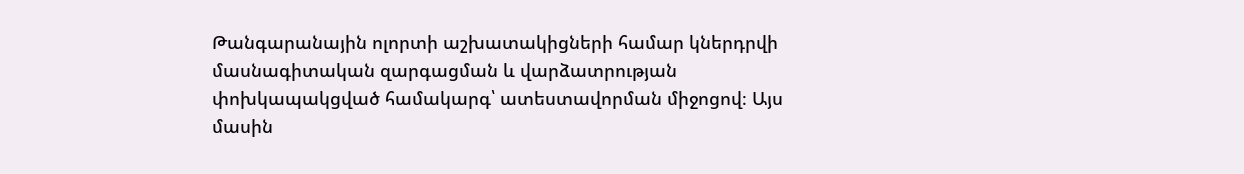Թանգարանային ոլորտի աշխատակիցների համար կներդրվի մասնագիտական զարգացման և վարձատրության փոխկապակցված համակարգ՝ ատեստավորման միջոցով։ Այս մասին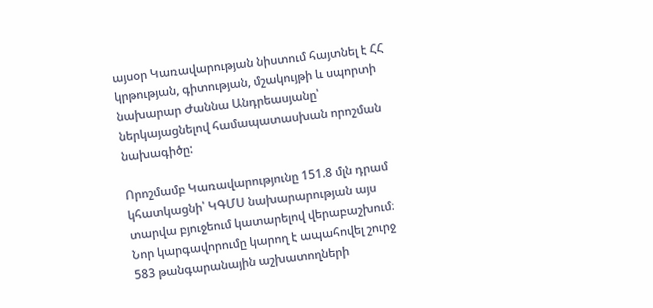այսօր Կառավարության նիստում հայտնել է ՀՀ կրթության, գիտության, մշակույթի և սպորտի նախարար Ժաննա Անդրեասյանը՝ ներկայացնելով համապատասխան որոշման նախագիծը:

Որոշմամբ Կառավարությունը 151.8 մլն դրամ կհատկացնի՝ ԿԳՄՍ նախարարության այս տարվա բյուջեում կատարելով վերաբաշխում։ Նոր կարգավորումը կարող է ապահովել շուրջ 583 թանգարանային աշխատողների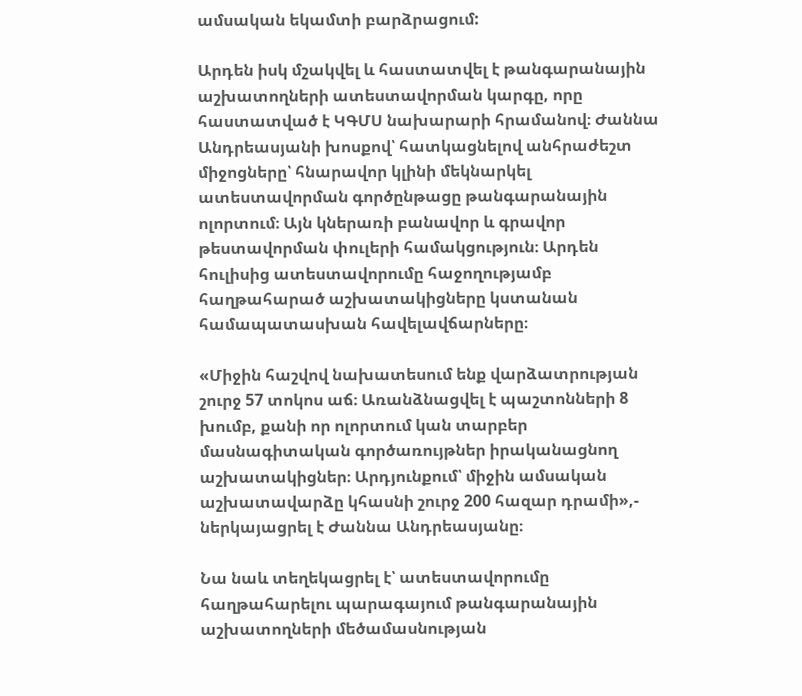ամսական եկամտի բարձրացում:

Արդեն իսկ մշակվել և հաստատվել է թանգարանային աշխատողների ատեստավորման կարգը, որը հաստատված է ԿԳՄՍ նախարարի հրամանով։ Ժաննա Անդրեասյանի խոսքով՝ հատկացնելով անհրաժեշտ միջոցները՝ հնարավոր կլինի մեկնարկել ատեստավորման գործընթացը թանգարանային ոլորտում։ Այն կներառի բանավոր և գրավոր թեստավորման փուլերի համակցություն։ Արդեն հուլիսից ատեստավորումը հաջողությամբ հաղթահարած աշխատակիցները կստանան համապատասխան հավելավճարները։

«Միջին հաշվով նախատեսում ենք վարձատրության շուրջ 57 տոկոս աճ։ Առանձնացվել է պաշտոնների 8 խումբ, քանի որ ոլորտում կան տարբեր մասնագիտական գործառույթներ իրականացնող աշխատակիցներ։ Արդյունքում՝ միջին ամսական աշխատավարձը կհասնի շուրջ 200 հազար դրամի»,- ներկայացրել է Ժաննա Անդրեասյանը։

Նա նաև տեղեկացրել է՝ ատեստավորումը հաղթահարելու պարագայում թանգարանային աշխատողների մեծամասնության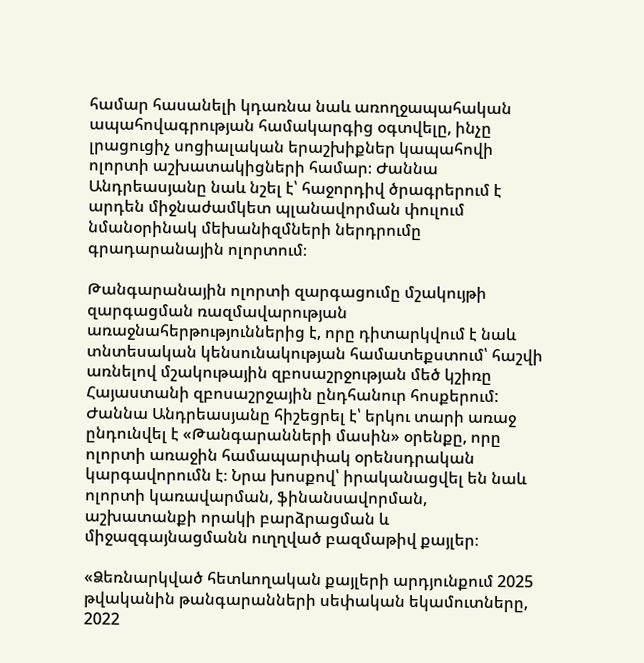համար հասանելի կդառնա նաև առողջապահական ապահովագրության համակարգից օգտվելը, ինչը լրացուցիչ սոցիալական երաշխիքներ կապահովի ոլորտի աշխատակիցների համար։ Ժաննա Անդրեասյանը նաև նշել է՝ հաջորդիվ ծրագրերում է արդեն միջնաժամկետ պլանավորման փուլում նմանօրինակ մեխանիզմների ներդրումը գրադարանային ոլորտում։

Թանգարանային ոլորտի զարգացումը մշակույթի զարգացման ռազմավարության առաջնահերթություններից է, որը դիտարկվում է նաև տնտեսական կենսունակության համատեքստում՝ հաշվի առնելով մշակութային զբոսաշրջության մեծ կշիռը Հայաստանի զբոսաշրջային ընդհանուր հոսքերում: Ժաննա Անդրեասյանը հիշեցրել է՝ երկու տարի առաջ ընդունվել է «Թանգարանների մասին» օրենքը, որը ոլորտի առաջին համապարփակ օրենսդրական կարգավորումն է։ Նրա խոսքով՝ իրականացվել են նաև ոլորտի կառավարման, ֆինանսավորման, աշխատանքի որակի բարձրացման և միջազգայնացմանն ուղղված բազմաթիվ քայլեր։

«Ձեռնարկված հետևողական քայլերի արդյունքում 2025 թվականին թանգարանների սեփական եկամուտները, 2022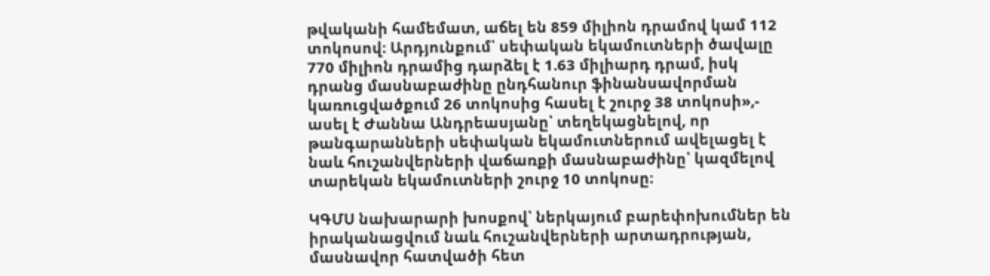թվականի համեմատ, աճել են 859 միլիոն դրամով կամ 112 տոկոսով։ Արդյունքում՝ սեփական եկամուտների ծավալը 770 միլիոն դրամից դարձել է 1.63 միլիարդ դրամ, իսկ դրանց մասնաբաժինը ընդհանուր ֆինանսավորման կառուցվածքում 26 տոկոսից հասել է շուրջ 38 տոկոսի»,- ասել է Ժաննա Անդրեասյանը՝ տեղեկացնելով, որ թանգարանների սեփական եկամուտներում ավելացել է նաև հուշանվերների վաճառքի մասնաբաժինը՝ կազմելով տարեկան եկամուտների շուրջ 10 տոկոսը։

ԿԳՄՍ նախարարի խոսքով՝ ներկայում բարեփոխումներ են իրականացվում նաև հուշանվերների արտադրության, մասնավոր հատվածի հետ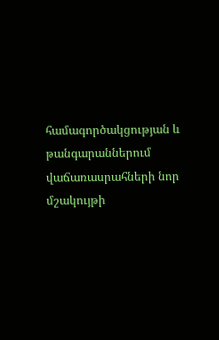համագործակցության և թանգարաններում վաճառասրահների նոր մշակույթի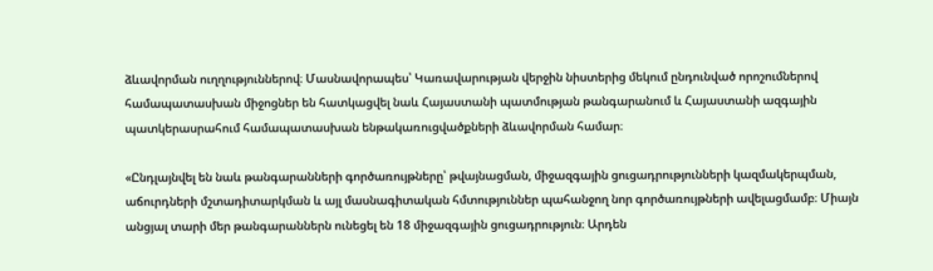ձևավորման ուղղություններով։ Մասնավորապես՝ Կառավարության վերջին նիստերից մեկում ընդունված որոշումներով համապատասխան միջոցներ են հատկացվել նաև Հայաստանի պատմության թանգարանում և Հայաստանի ազգային պատկերասրահում համապատասխան ենթակառուցվածքների ձևավորման համար։

«Ընդլայնվել են նաև թանգարանների գործառույթները՝ թվայնացման, միջազգային ցուցադրությունների կազմակերպման, աճուրդների մշտադիտարկման և այլ մասնագիտական հմտություններ պահանջող նոր գործառույթների ավելացմամբ։ Միայն անցյալ տարի մեր թանգարաններն ունեցել են 18 միջազգային ցուցադրություն։ Արդեն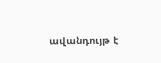ավանդույթ է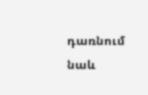դառնում նաև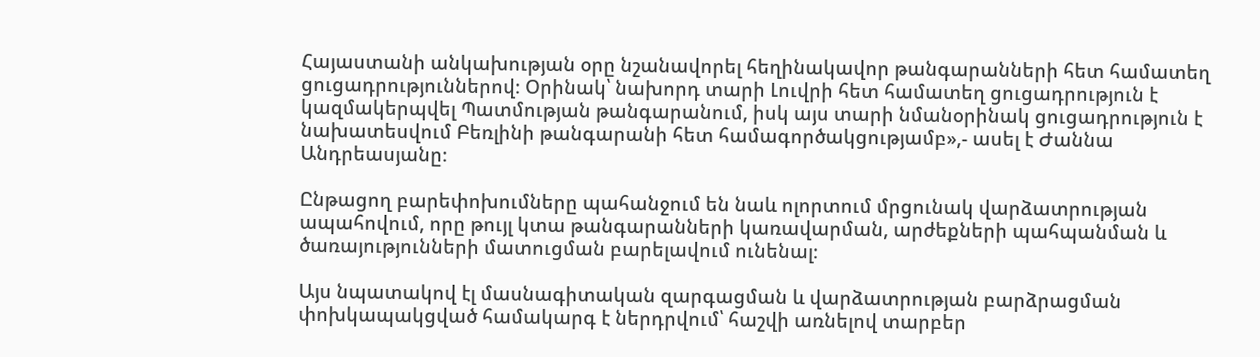Հայաստանի անկախության օրը նշանավորել հեղինակավոր թանգարանների հետ համատեղ ցուցադրություններով։ Օրինակ՝ նախորդ տարի Լուվրի հետ համատեղ ցուցադրություն է կազմակերպվել Պատմության թանգարանում, իսկ այս տարի նմանօրինակ ցուցադրություն է նախատեսվում Բեռլինի թանգարանի հետ համագործակցությամբ»,- ասել է Ժաննա Անդրեասյանը։

Ընթացող բարեփոխումները պահանջում են նաև ոլորտում մրցունակ վարձատրության ապահովում, որը թույլ կտա թանգարանների կառավարման, արժեքների պահպանման և ծառայությունների մատուցման բարելավում ունենալ։

Այս նպատակով էլ մասնագիտական զարգացման և վարձատրության բարձրացման փոխկապակցված համակարգ է ներդրվում՝ հաշվի առնելով տարբեր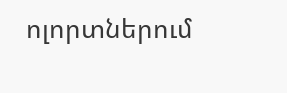ոլորտներում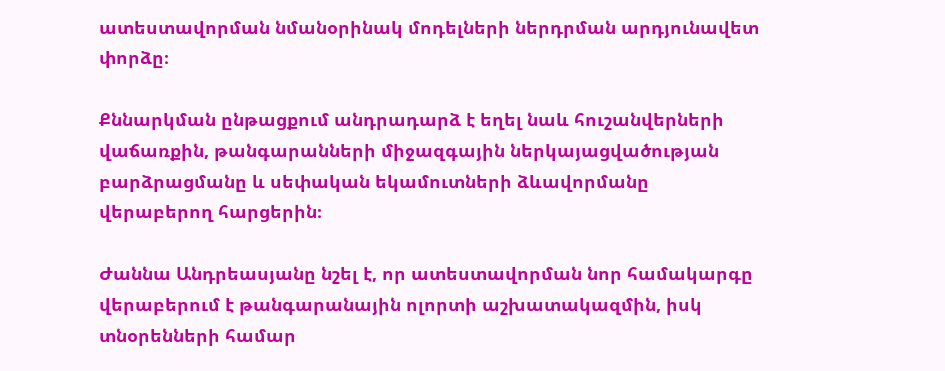ատեստավորման նմանօրինակ մոդելների ներդրման արդյունավետ փորձը։

Քննարկման ընթացքում անդրադարձ է եղել նաև հուշանվերների վաճառքին, թանգարանների միջազգային ներկայացվածության բարձրացմանը և սեփական եկամուտների ձևավորմանը վերաբերող հարցերին։

Ժաննա Անդրեասյանը նշել է, որ ատեստավորման նոր համակարգը վերաբերում է թանգարանային ոլորտի աշխատակազմին, իսկ տնօրենների համար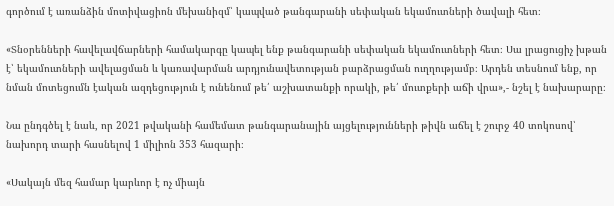գործում է առանձին մոտիվացիոն մեխանիզմ՝ կապված թանգարանի սեփական եկամուտների ծավալի հետ։

«Տնօրենների հավելավճարների համակարգը կապել ենք թանգարանի սեփական եկամուտների հետ։ Սա լրացուցիչ խթան է՝ եկամուտների ավելացման և կառավարման արդյունավետության բարձրացման ուղղությամբ։ Արդեն տեսնում ենք, որ նման մոտեցումն էական ազդեցություն է ունենում թե՛ աշխատանքի որակի, թե՛ մուտքերի աճի վրա»,- նշել է նախարարը։

Նա ընդգծել է նաև, որ 2021 թվականի համեմատ թանգարանային այցելությունների թիվն աճել է շուրջ 40 տոկոսով՝ նախորդ տարի հասնելով 1 միլիոն 353 հազարի։

«Սակայն մեզ համար կարևոր է ոչ միայն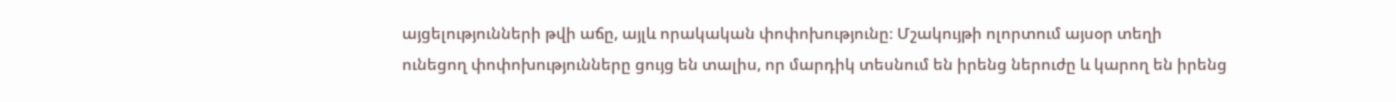այցելությունների թվի աճը, այլև որակական փոփոխությունը։ Մշակույթի ոլորտում այսօր տեղի ունեցող փոփոխությունները ցույց են տալիս, որ մարդիկ տեսնում են իրենց ներուժը և կարող են իրենց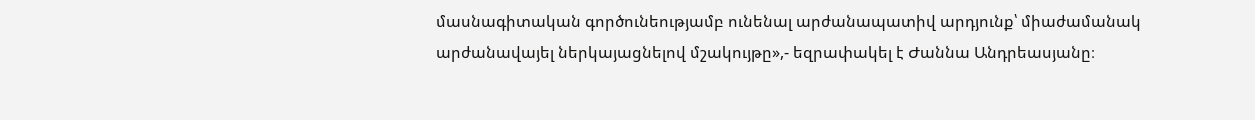մասնագիտական գործունեությամբ ունենալ արժանապատիվ արդյունք՝ միաժամանակ արժանավայել ներկայացնելով մշակույթը»,- եզրափակել է Ժաննա Անդրեասյանը։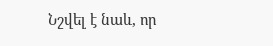Նշվել է նաև, որ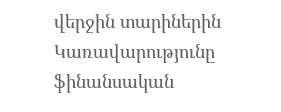վերջին տարիներին Կառավարությունը ֆինանսական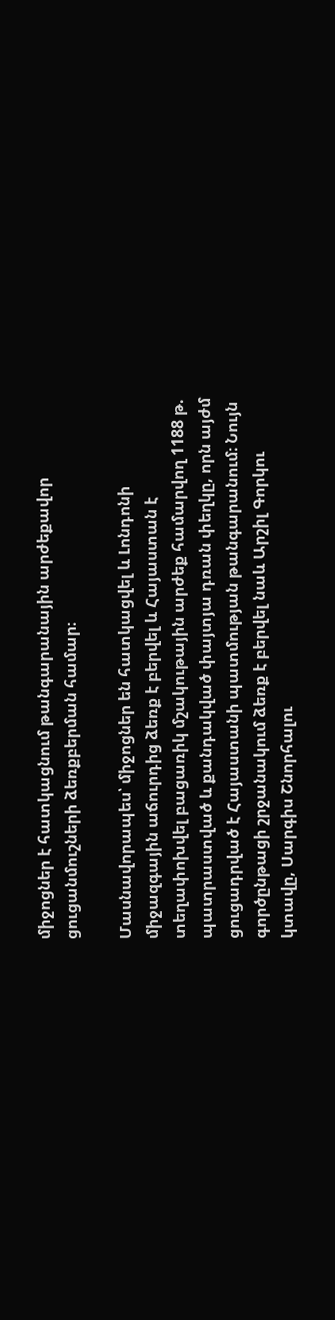միջոցներ է հատկացնում թանգարանային արժեքավոր ցուցանմուշների ձեռքբերման համար։

Մասնավորապես՝ միջոցներ են հատկացվել և Լոնդոնի միջազգային աճուրդից ձեռք է բերվել և Հայաստան է տեղափոխվել բացառիկ մշակութային արժեք համարվող 1188 թ. պատրաստված և քանդակված փայտյա դռան փեղկը, որն այժմ ցուցադրված է Հայաստանի պատմության թանգարանում։ Նույն գործընթացի շրջանակում ձեռք է բերվել նաև Արշիլ Գորկու կտավը, Սարգիս Շնորհալու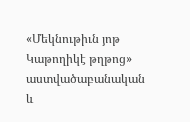«Մեկնութիւն յոթ Կաթողիկէ թղթոց» աստվածաբանական և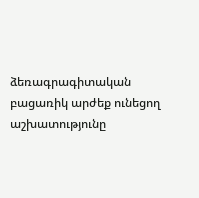ձեռագրագիտական բացառիկ արժեք ունեցող աշխատությունը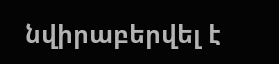նվիրաբերվել է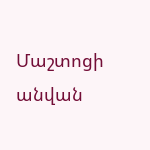Մաշտոցի անվան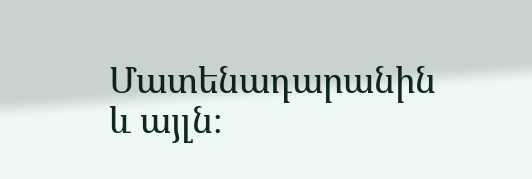Մատենադարանին և այլն։